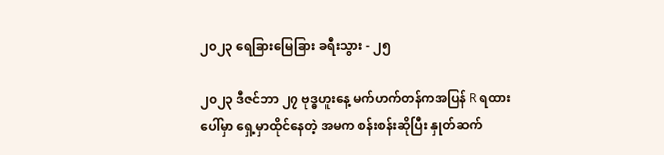၂၀၂၃ ရေခြားမြေခြား ခရီးသွား - ၂၅

၂၀၂၃ ဒီဇင်ဘာ ၂၇ ဗုဒ္ဓဟူးနေ့ မက်ဟက်တန်ကအပြန် R ရထားပေါ်မှာ ရှေ့မှာထိုင်နေတဲ့ အမက စန်းစန်းဆိုပြီး နှုတ်ဆက်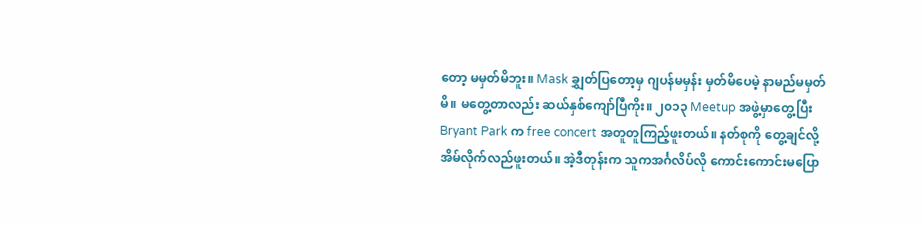တော့ မမှတ်မိဘူး။ Mask ချွှတ်ပြတော့မှ ဂျပန်မမှန်း မှတ်မိပေမဲ့ နာမည်မမှတ်မိ။ မတွေ့တာလည်း ဆယ်နှစ်ကျော်ပြီကိုး။ ၂၀၁၃ Meetup အဖွဲ့မှာတွေ့ပြီး Bryant Park က free concert အတူတူကြည့်ဖူးတယ်။ နတ်စုကို တွေ့ချင်လို့ အိမ်လိုက်လည်ဖူးတယ်။ အဲ့ဒီတုန်းက သူကအင်္ဂလိပ်လို ကောင်းကောင်းမပြော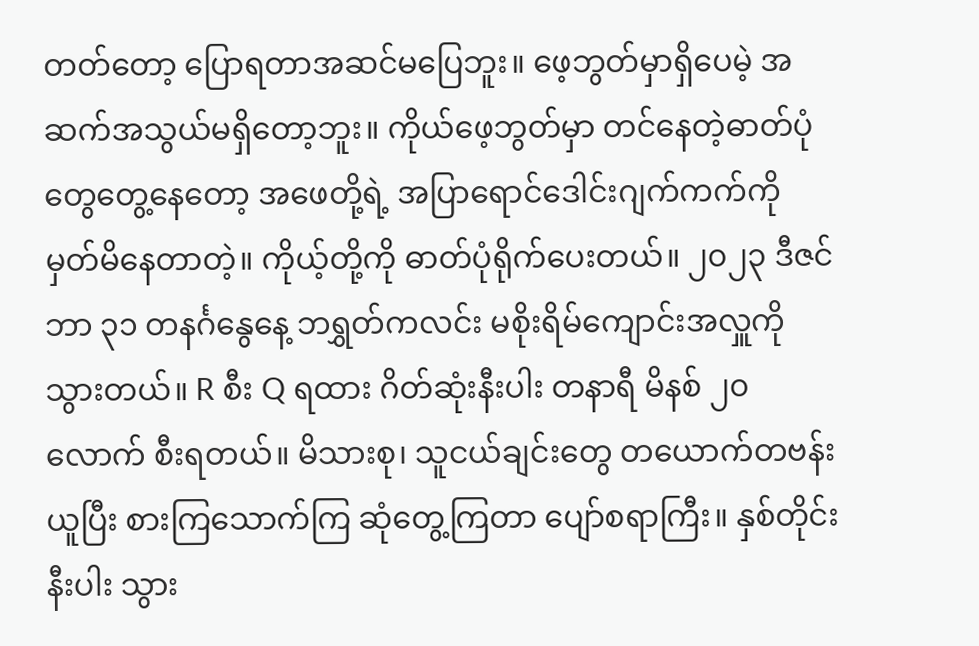တတ်တော့ ပြောရတာအဆင်မပြေဘူး။ ဖေ့ဘွတ်မှာရှိပေမဲ့ အဆက်အသွယ်မရှိတော့ဘူး။ ကိုယ်ဖေ့ဘွတ်မှာ တင်နေတဲ့ဓာတ်ပုံတွေတွေ့နေတော့ အဖေတို့ရဲ့ အပြာရောင်ဒေါင်းဂျက်ကက်ကို မှတ်မိနေတာတဲ့။ ကိုယ့်တို့ကို ဓာတ်ပုံရိုက်ပေးတယ်။ ၂၀၂၃ ဒီဇင်ဘာ ၃၁ တနင်္ဂနွေနေ့ ဘရွှတ်ကလင်း မစိုးရိမ်ကျောင်းအလှူကိုသွားတယ်။ R စီး Q ရထား ဂိတ်ဆုံးနီးပါး တနာရီ မိနစ် ၂၀ လောက် စီးရတယ်။ မိသားစု၊ သူငယ်ချင်းတွေ တယောက်တဗန်းယူပြီး စားကြသောက်ကြ ဆုံတွေ့ကြတာ ပျော်စရာကြီး။ နှစ်တိုင်းနီးပါး သွား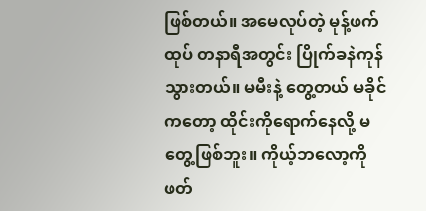ဖြစ်တယ်။ အမေလုပ်တဲ့ မုန့်ဖက်ထုပ် တနာရီအတွင်း ပြိုက်ခနဲကုန်သွားတယ်။ မမီးနဲ့ တွေ့တယ် မခိုင်ကတော့ ထိုင်းကိုရောက်နေလို့ မတွေ့ဖြစ်ဘူး။ ကိုယ့်ဘလော့ကို ဖတ်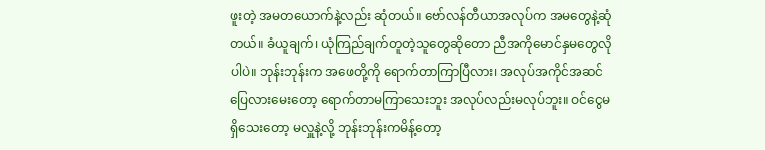ဖူးတဲ့ အမတယောက်နဲ့လည်း ဆုံတယ်။ ဗော်လန်တီယာအလုပ်က အမတွေနဲ့ဆုံတယ်။ ခံယူချက်၊ ယုံကြည်ချက်တူတဲ့သူတွေဆိုတော ညီအကိုမောင်နှမတွေလိုပါပဲ။ ဘုန်းဘုန်းက အဖေတို့ကို ရောက်တာကြာပြီလား၊ အလုပ်အကိုင်အဆင်ပြေလားမေးတော့ ရောက်တာမကြာသေးဘူး အလုပ်လည်းမလုပ်ဘူး။ ဝင်ငွေမရှိသေးတော့ မလှူနဲ့လို့ ဘုန်းဘုန်းကမိန့်တော့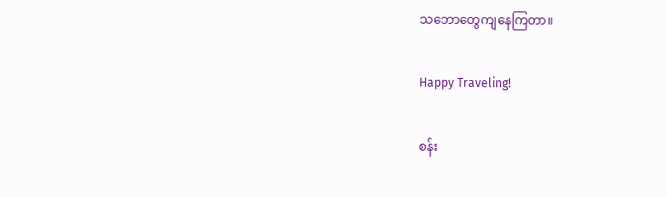သဘောတွေကျနေကြတာ။

Happy Traveling!

စန်း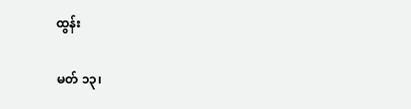ထွန်း

မတ် ၁၃၊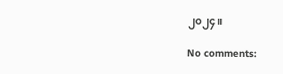၂၀၂၄။

No comments: